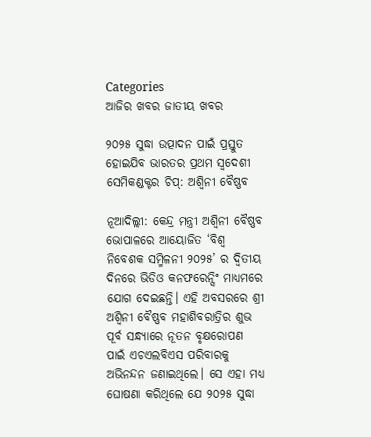Categories
ଆଜିର ଖବର ଜାତୀୟ ଖବର

୨୦୨୫ ସୁଦ୍ଧା ଉତ୍ପାଦନ ପାଇଁ ପ୍ରସ୍ତୁତ ହୋଇଯିବ ଭାରତର ପ୍ରଥମ ସ୍ୱଦେଶୀ ସେମିକଣ୍ଡକ୍ଟର ଚିପ୍: ଅଶ୍ୱିନୀ ବୈଷ୍ଣବ

ନୂଆଦିଲ୍ଲୀ: କେନ୍ଦ୍ର ମନ୍ତ୍ରୀ ଅଶ୍ୱିନୀ ବୈଷ୍ଣବ ଭୋପାଳରେ ଆୟୋଜିତ ‘ବିଶ୍ୱ ନିବେଶକ ସମ୍ମିଳନୀ ୨୦୨୫’ ର ଦ୍ୱିତୀୟ ଦିନରେ ଭିଡିଓ କନଫରେନ୍ସିଂ ମାଧ୍ୟମରେ ଯୋଗ ଦେଇଛନ୍ତି। ଏହି ଅବସରରେ ଶ୍ରୀ ଅଶ୍ୱିନୀ ବୈଷ୍ଣବ ମହାଶିବରାତ୍ରିର ଶୁଭ ପୂର୍ବ ସନ୍ଧ୍ୟାରେ ନୂତନ ବୃକ୍ଷରୋପଣ ପାଇଁ ଏଚଏଲବିଏସ ପରିବାରକୁ ଅଭିନନ୍ଦନ ଜଣାଇଥିଲେ। ସେ ଏହା ମଧ୍ୟ ଘୋଷଣା କରିଥିଲେ ଯେ ୨୦୨୫ ସୁଦ୍ଧା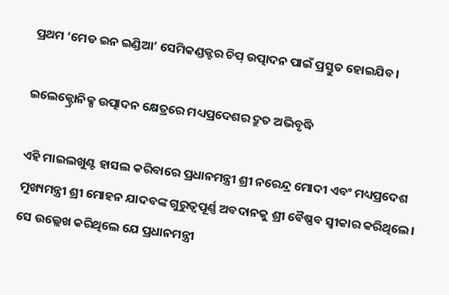ପ୍ରଥମ ‘ମେଡ ଇନ ଇଣ୍ଡିଆ’ ସେମିକଣ୍ଡକ୍ଟର ଚିପ୍ ଉତ୍ପାଦନ ପାଇଁ ପ୍ରସ୍ତୁତ ହୋଇଯିବ।

ଇଲେକ୍ଟ୍ରୋନିକ୍ସ ଉତ୍ପାଦନ କ୍ଷେତ୍ରରେ ମଧ୍ୟପ୍ରଦେଶର ଦ୍ରୁତ ଅଭିବୃଦ୍ଧି

ଏହି ମାଇଲଖୁଣ୍ଟ ହାସଲ କରିବାରେ ପ୍ରଧାନମନ୍ତ୍ରୀ ଶ୍ରୀ ନରେନ୍ଦ୍ର ମୋଦୀ ଏବଂ ମଧ୍ୟପ୍ରଦେଶ ମୁଖ୍ୟମନ୍ତ୍ରୀ ଶ୍ରୀ ମୋହନ ଯାଦବଙ୍କ ଗୁରୁତ୍ୱପୂର୍ଣ୍ଣ ଅବଦାନକୁ ଶ୍ରୀ ବୈଷ୍ଣବ ସ୍ୱୀକାର କରିଥିଲେ। ସେ ଉଲ୍ଲେଖ କରିଥିଲେ ଯେ ପ୍ରଧାନମନ୍ତ୍ରୀ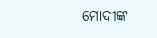ମୋଦୀଙ୍କ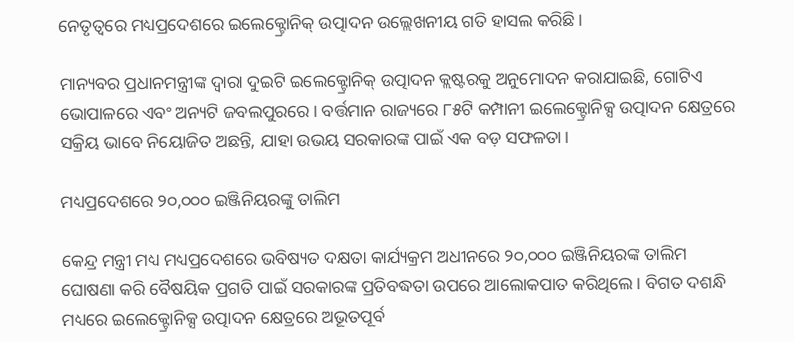ନେତୃତ୍ୱରେ ମଧ୍ୟପ୍ରଦେଶରେ ଇଲେକ୍ଟ୍ରୋନିକ୍ ଉତ୍ପାଦନ ଉଲ୍ଲେଖନୀୟ ଗତି ହାସଲ କରିଛି।

ମାନ୍ୟବର ପ୍ରଧାନମନ୍ତ୍ରୀଙ୍କ ଦ୍ୱାରା ଦୁଇଟି ଇଲେକ୍ଟ୍ରୋନିକ୍ ଉତ୍ପାଦନ କ୍ଲଷ୍ଟରକୁ ଅନୁମୋଦନ କରାଯାଇଛି, ଗୋଟିଏ ଭୋପାଳରେ ଏବଂ ଅନ୍ୟଟି ଜବଲପୁରରେ। ବର୍ତ୍ତମାନ ରାଜ୍ୟରେ ୮୫ଟି କମ୍ପାନୀ ଇଲେକ୍ଟ୍ରୋନିକ୍ସ ଉତ୍ପାଦନ କ୍ଷେତ୍ରରେ ସକ୍ରିୟ ଭାବେ ନିୟୋଜିତ ଅଛନ୍ତି, ଯାହା ଉଭୟ ସରକାରଙ୍କ ପାଇଁ ଏକ ବଡ଼ ସଫଳତା।

ମଧ୍ୟପ୍ରଦେଶରେ ୨୦,୦୦୦ ଇଞ୍ଜିନିୟରଙ୍କୁ ତାଲିମ

କେନ୍ଦ୍ର ମନ୍ତ୍ରୀ ମଧ୍ୟ ମଧ୍ୟପ୍ରଦେଶରେ ଭବିଷ୍ୟତ ଦକ୍ଷତା କାର୍ଯ୍ୟକ୍ରମ ଅଧୀନରେ ୨୦,୦୦୦ ଇଞ୍ଜିନିୟରଙ୍କ ତାଲିମ ଘୋଷଣା କରି ବୈଷୟିକ ପ୍ରଗତି ପାଇଁ ସରକାରଙ୍କ ପ୍ରତିବଦ୍ଧତା ଉପରେ ଆଲୋକପାତ କରିଥିଲେ। ବିଗତ ଦଶନ୍ଧି ମଧ୍ୟରେ ଇଲେକ୍ଟ୍ରୋନିକ୍ସ ଉତ୍ପାଦନ କ୍ଷେତ୍ରରେ ଅଭୂତପୂର୍ବ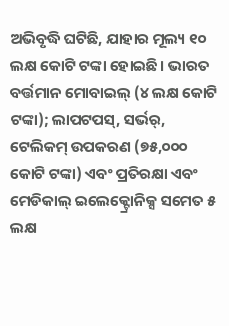ଅଭିବୃଦ୍ଧି ଘଟିଛି, ଯାହାର ମୂଲ୍ୟ ୧୦ ଲକ୍ଷ କୋଟି ଟଙ୍କା ହୋଇଛି। ଭାରତ ବର୍ତ୍ତମାନ ମୋବାଇଲ୍ (୪ ଲକ୍ଷ କୋଟି ଟଙ୍କା); ଲାପଟପସ୍‍, ସର୍ଭର୍, ଟେଲିକମ୍ ଉପକରଣ (୭୫,୦୦୦ କୋଟି ଟଙ୍କା) ଏବଂ ପ୍ରତିରକ୍ଷା ଏବଂ ମେଡିକାଲ୍ ଇଲେକ୍ଟ୍ରୋନିକ୍ସ ସମେତ ୫ ଲକ୍ଷ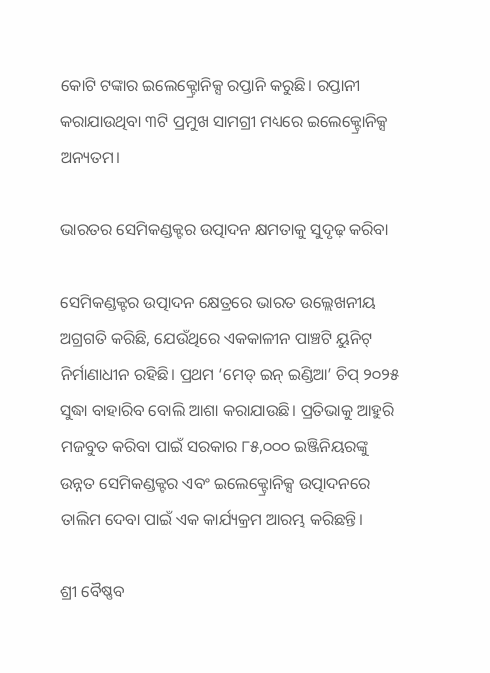କୋଟି ଟଙ୍କାର ଇଲେକ୍ଟ୍ରୋନିକ୍ସ ରପ୍ତାନି କରୁଛି। ରପ୍ତାନୀ କରାଯାଉଥିବା ୩ଟି ପ୍ରମୁଖ ସାମଗ୍ରୀ ମଧ୍ୟରେ ଇଲେକ୍ଟ୍ରୋନିକ୍ସ ଅନ୍ୟତମ।

ଭାରତର ସେମିକଣ୍ଡକ୍ଟର ଉତ୍ପାଦନ କ୍ଷମତାକୁ ସୁଦୃଢ଼ କରିବା

ସେମିକଣ୍ଡକ୍ଟର ଉତ୍ପାଦନ କ୍ଷେତ୍ରରେ ଭାରତ ଉଲ୍ଲେଖନୀୟ ଅଗ୍ରଗତି କରିଛି, ଯେଉଁଥିରେ ଏକକାଳୀନ ପାଞ୍ଚଟି ୟୁନିଟ୍ ନିର୍ମାଣାଧୀନ ରହିଛି। ପ୍ରଥମ ‘ମେଡ୍ ଇନ୍ ଇଣ୍ଡିଆ’ ଚିପ୍ ୨୦୨୫ ସୁଦ୍ଧା ବାହାରିବ ବୋଲି ଆଶା କରାଯାଉଛି। ପ୍ରତିଭାକୁ ଆହୁରି ମଜବୁତ କରିବା ପାଇଁ ସରକାର ୮୫,୦୦୦ ଇଞ୍ଜିନିୟରଙ୍କୁ ଉନ୍ନତ ସେମିକଣ୍ଡକ୍ଟର ଏବଂ ଇଲେକ୍ଟ୍ରୋନିକ୍ସ ଉତ୍ପାଦନରେ ତାଲିମ ଦେବା ପାଇଁ ଏକ କାର୍ଯ୍ୟକ୍ରମ ଆରମ୍ଭ କରିଛନ୍ତି।

ଶ୍ରୀ ବୈଷ୍ଣବ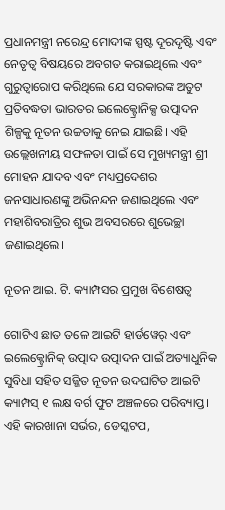ପ୍ରଧାନମନ୍ତ୍ରୀ ନରେନ୍ଦ୍ର ମୋଦୀଙ୍କ ସ୍ପଷ୍ଟ ଦୂରଦୃଷ୍ଟି ଏବଂ ନେତୃତ୍ୱ ବିଷୟରେ ଅବଗତ କରାଇଥିଲେ ଏବଂ ଗୁରୁତ୍ୱାରୋପ କରିଥିଲେ ଯେ ସରକାରଙ୍କ ଅତୁଟ ପ୍ରତିବଦ୍ଧତା ଭାରତର ଇଲେକ୍ଟ୍ରୋନିକ୍ସ ଉତ୍ପାଦନ ଶିଳ୍ପକୁ ନୂତନ ଉଚ୍ଚତାକୁ ନେଇ ଯାଇଛି। ଏହି ଉଲ୍ଲେଖନୀୟ ସଫଳତା ପାଇଁ ସେ ମୁଖ୍ୟମନ୍ତ୍ରୀ ଶ୍ରୀ ମୋହନ ଯାଦବ ଏବଂ ମଧ୍ୟପ୍ରଦେଶର ଜନସାଧାରଣଙ୍କୁ ଅଭିନନ୍ଦନ ଜଣାଇଥିଲେ ଏବଂ ମହାଶିବରାତ୍ରିର ଶୁଭ ଅବସରରେ ଶୁଭେଚ୍ଛା ଜଣାଇଥିଲେ।

ନୂତନ ଆଇ. ଟି. କ୍ୟାମ୍ପସର ପ୍ରମୁଖ ବିଶେଷତ୍ୱ

ଗୋଟିଏ ଛାତ ତଳେ ଆଇଟି ହାର୍ଡୱେର୍ ଏବଂ ଇଲେକ୍ଟ୍ରୋନିକ୍ ଉତ୍ପାଦ ଉତ୍ପାଦନ ପାଇଁ ଅତ୍ୟାଧୁନିକ ସୁବିଧା ସହିତ ସଜ୍ଜିତ ନୂତନ ଉଦଘାଟିତ ଆଇଟି କ୍ୟାମ୍ପସ୍ ୧ ଲକ୍ଷ ବର୍ଗ ଫୁଟ ଅଞ୍ଚଳରେ ପରିବ୍ୟାପ୍ତ। ଏହି କାରଖାନା ସର୍ଭର, ଡେସ୍କଟପ,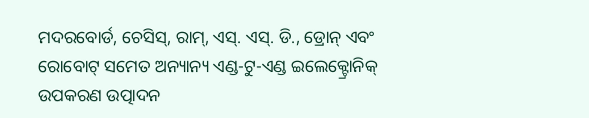ମଦରବୋର୍ଡ, ଚେସିସ୍, ରାମ୍, ଏସ୍. ଏସ୍. ଡି., ଡ୍ରୋନ୍ ଏବଂ ରୋବୋଟ୍ ସମେତ ଅନ୍ୟାନ୍ୟ ଏଣ୍ଡ-ଟୁ-ଏଣ୍ଡ ଇଲେକ୍ଟ୍ରୋନିକ୍ ଉପକରଣ ଉତ୍ପାଦନ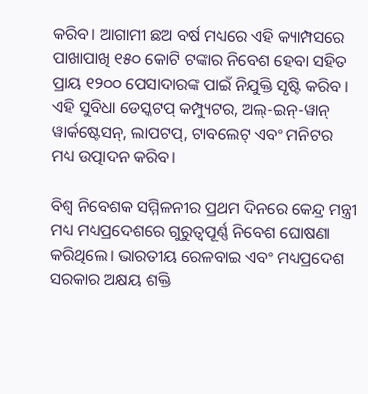କରିବ। ଆଗାମୀ ଛଅ ବର୍ଷ ମଧ୍ୟରେ ଏହି କ୍ୟାମ୍ପସରେ ପାଖାପାଖି ୧୫୦ କୋଟି ଟଙ୍କାର ନିବେଶ ହେବା ସହିତ ପ୍ରାୟ ୧୨୦୦ ପେସାଦାରଙ୍କ ପାଇଁ ନିଯୁକ୍ତି ସୃଷ୍ଟି କରିବ । ଏହି ସୁବିଧା ଡେସ୍କଟପ୍ କମ୍ପ୍ୟୁଟର, ଅଲ୍-ଇନ୍-ୱାନ୍ ୱାର୍କଷ୍ଟେସନ୍, ଲାପଟପ୍‍, ଟାବଲେଟ୍ ଏବଂ ମନିଟର ମଧ୍ୟ ଉତ୍ପାଦନ କରିବ।

ବିଶ୍ୱ ନିବେଶକ ସମ୍ମିଳନୀର ପ୍ରଥମ ଦିନରେ କେନ୍ଦ୍ର ମନ୍ତ୍ରୀ ମଧ୍ୟ ମଧ୍ୟପ୍ରଦେଶରେ ଗୁରୁତ୍ୱପୂର୍ଣ୍ଣ ନିବେଶ ଘୋଷଣା କରିଥିଲେ। ଭାରତୀୟ ରେଳବାଇ ଏବଂ ମଧ୍ୟପ୍ରଦେଶ ସରକାର ଅକ୍ଷୟ ଶକ୍ତି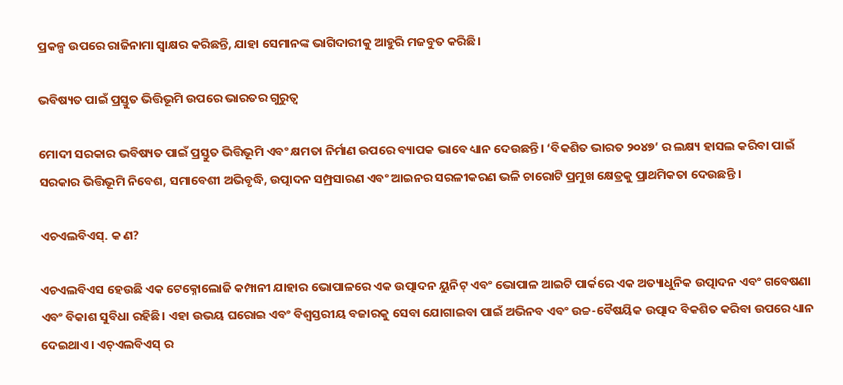ପ୍ରକଳ୍ପ ଉପରେ ରାଜିନାମା ସ୍ୱାକ୍ଷର କରିଛନ୍ତି, ଯାହା ସେମାନଙ୍କ ଭାଗିଦାରୀକୁ ଆହୁରି ମଜବୁତ କରିଛି।

ଭବିଷ୍ୟତ ପାଇଁ ପ୍ରସ୍ତୁତ ଭିତ୍ତିଭୂମି ଉପରେ ଭାରତର ଗୁରୁତ୍ୱ

ମୋଦୀ ସରକାର ଭବିଷ୍ୟତ ପାଇଁ ପ୍ରସ୍ତୁତ ଭିତ୍ତିଭୂମି ଏବଂ କ୍ଷମତା ନିର୍ମାଣ ଉପରେ ବ୍ୟାପକ ଭାବେ ଧ୍ୟାନ ଦେଉଛନ୍ତି। ‘ବିକଶିତ ଭାରତ ୨୦୪୭’ ର ଲକ୍ଷ୍ୟ ହାସଲ କରିବା ପାଇଁ ସରକାର ଭିତ୍ତିଭୂମି ନିବେଶ, ସମାବେଶୀ ଅଭିବୃଦ୍ଧି, ଉତ୍ପାଦନ ସମ୍ପ୍ରସାରଣ ଏବଂ ଆଇନର ସରଳୀକରଣ ଭଳି ଚାରୋଟି ପ୍ରମୁଖ କ୍ଷେତ୍ରକୁ ପ୍ରାଥମିକତା ଦେଉଛନ୍ତି ।

ଏଚଏଲବିଏସ୍. କ ଣ?

ଏଚଏଲବିଏସ ହେଉଛି ଏକ ଟେକ୍ନୋଲୋଜି କମ୍ପାନୀ ଯାହାର ଭୋପାଳରେ ଏକ ଉତ୍ପାଦନ ୟୁନିଟ୍ ଏବଂ ଭୋପାଳ ଆଇଟି ପାର୍କରେ ଏକ ଅତ୍ୟାଧୁନିକ ଉତ୍ପାଦନ ଏବଂ ଗବେଷଣା ଏବଂ ବିକାଶ ସୁବିଧା ରହିଛି। ଏହା ଉଭୟ ଘରୋଇ ଏବଂ ବିଶ୍ୱସ୍ତରୀୟ ବଜାରକୁ ସେବା ଯୋଗାଇବା ପାଇଁ ଅଭିନବ ଏବଂ ଉଚ୍ଚ-ବୈଷୟିକ ଉତ୍ପାଦ ବିକଶିତ କରିବା ଉପରେ ଧ୍ୟାନ ଦେଇଥାଏ। ଏଚ୍ଏଲବିଏସ୍ ର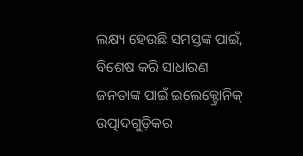ଲକ୍ଷ୍ୟ ହେଉଛି ସମସ୍ତଙ୍କ ପାଇଁ, ବିଶେଷ କରି ସାଧାରଣ ଜନତାଙ୍କ ପାଇଁ ଇଲେକ୍ଟ୍ରୋନିକ୍ ଉତ୍ପାଦଗୁଡ଼ିକର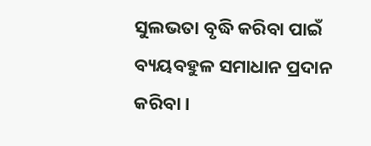ସୁଲଭତା ବୃଦ୍ଧି କରିବା ପାଇଁ ବ୍ୟୟବହୁଳ ସମାଧାନ ପ୍ରଦାନ କରିବା।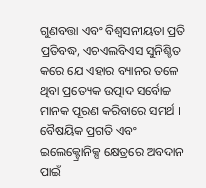ଗୁଣବତ୍ତା ଏବଂ ବିଶ୍ୱସନୀୟତା ପ୍ରତି ପ୍ରତିବଦ୍ଧ, ଏଚଏଲବିଏସ ସୁନିଶ୍ଚିତ କରେ ଯେ ଏହାର ବ୍ୟାନର ତଳେ ଥିବା ପ୍ରତ୍ୟେକ ଉତ୍ପାଦ ସର୍ବୋଚ୍ଚ ମାନକ ପୂରଣ କରିବାରେ ସମର୍ଥ । ବୈଷୟିକ ପ୍ରଗତି ଏବଂ ଇଲେକ୍ଟ୍ରୋନିକ୍ସ କ୍ଷେତ୍ରରେ ଅବଦାନ ପାଇଁ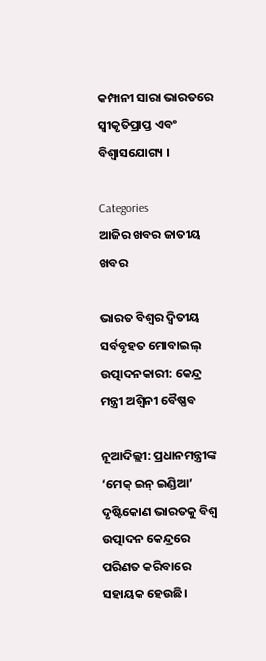କମ୍ପାନୀ ସାରା ଭାରତରେ ସ୍ୱୀକୃତିପ୍ରାପ୍ତ ଏବଂ ବିଶ୍ୱାସଯୋଗ୍ୟ ।

Categories
ଆଜିର ଖବର ଜାତୀୟ ଖବର

ଭାରତ ବିଶ୍ୱର ଦ୍ୱିତୀୟ ସର୍ବବୃହତ ମୋବାଇଲ୍ ଉତ୍ପାଦନକାରୀ: କେନ୍ଦ୍ର ମନ୍ତ୍ରୀ ଅଶ୍ୱିନୀ ବୈଷ୍ଣବ

ନୂଆଦିଲ୍ଲୀ: ପ୍ରଧାନମନ୍ତ୍ରୀଙ୍କ ‘ମେକ୍ ଇନ୍ ଇଣ୍ଡିଆ’ ଦୃଷ୍ଟିକୋଣ ଭାରତକୁ ବିଶ୍ୱ ଉତ୍ପାଦନ କେନ୍ଦ୍ରରେ ପରିଣତ କରିବାରେ ସହାୟକ ହେଉଛି।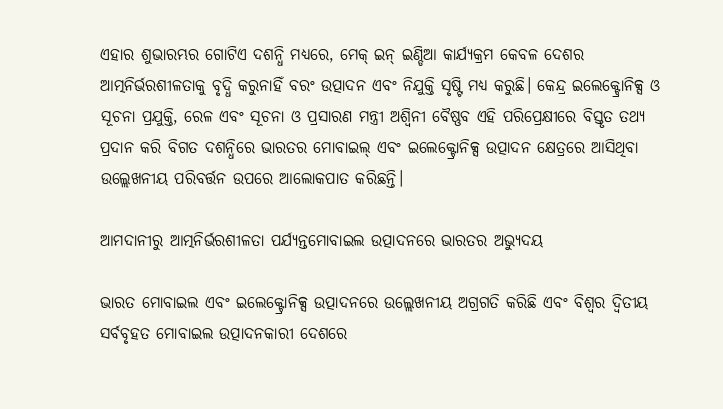ଏହାର ଶୁଭାରମ୍ଭର ଗୋଟିଏ ଦଶନ୍ଧି ମଧ୍ୟରେ, ମେକ୍ ଇନ୍ ଇଣ୍ଡିଆ କାର୍ଯ୍ୟକ୍ରମ କେବଳ ଦେଶର ଆତ୍ମନିର୍ଭରଶୀଳତାକୁ ବୃଦ୍ଧି କରୁନାହିଁ ବରଂ ଉତ୍ପାଦନ ଏବଂ ନିଯୁକ୍ତି ସୃଷ୍ଟି ମଧ୍ୟ କରୁଛି। କେନ୍ଦ୍ର ଇଲେକ୍ଟ୍ରୋନିକ୍ସ ଓ ସୂଚନା ପ୍ରଯୁକ୍ତି, ରେଳ ଏବଂ ସୂଚନା ଓ ପ୍ରସାରଣ ମନ୍ତ୍ରୀ ଅଶ୍ୱିନୀ ବୈଷ୍ଣବ ଏହି ପରିପ୍ରେକ୍ଷୀରେ ବିସ୍ତୃତ ତଥ୍ୟ ପ୍ରଦାନ କରି ବିଗତ ଦଶନ୍ଧିରେ ଭାରତର ମୋବାଇଲ୍ ଏବଂ ଇଲେକ୍ଟ୍ରୋନିକ୍ସ ଉତ୍ପାଦନ କ୍ଷେତ୍ରରେ ଆସିଥିବା ଉଲ୍ଲେଖନୀୟ ପରିବର୍ତ୍ତନ ଉପରେ ଆଲୋକପାତ କରିଛନ୍ତି।

ଆମଦାନୀରୁ ଆତ୍ମନିର୍ଭରଶୀଳତା ପର୍ଯ୍ୟନ୍ତମୋବାଇଲ ଉତ୍ପାଦନରେ ଭାରତର ଅଭ୍ୟୁଦୟ

ଭାରତ ମୋବାଇଲ ଏବଂ ଇଲେକ୍ଟ୍ରୋନିକ୍ସ ଉତ୍ପାଦନରେ ଉଲ୍ଲେଖନୀୟ ଅଗ୍ରଗତି କରିଛି ଏବଂ ବିଶ୍ୱର ଦ୍ୱିତୀୟ ସର୍ବବୃହତ ମୋବାଇଲ ଉତ୍ପାଦନକାରୀ ଦେଶରେ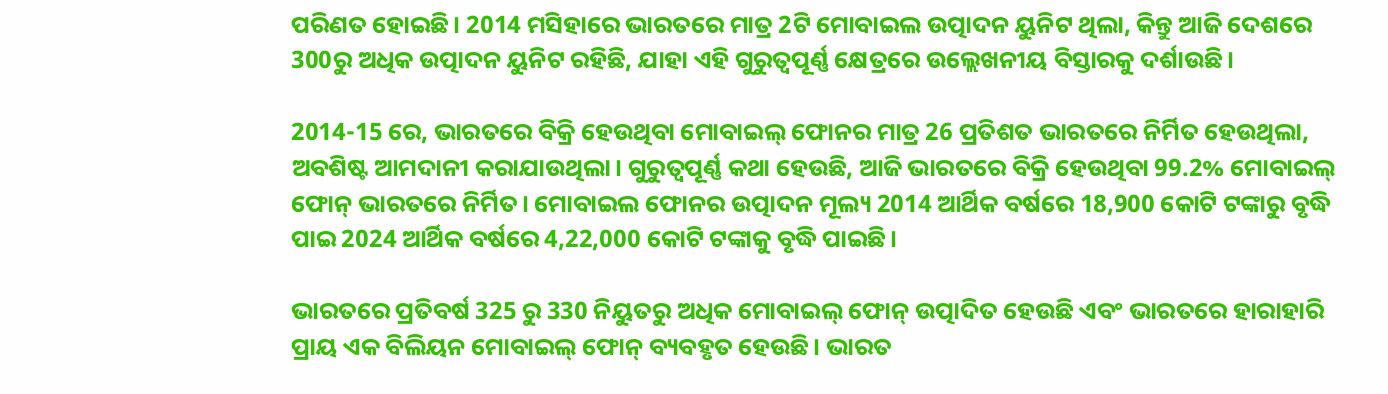ପରିଣତ ହୋଇଛି। 2014 ମସିହାରେ ଭାରତରେ ମାତ୍ର 2ଟି ମୋବାଇଲ ଉତ୍ପାଦନ ୟୁନିଟ ଥିଲା, କିନ୍ତୁ ଆଜି ଦେଶରେ 300ରୁ ଅଧିକ ଉତ୍ପାଦନ ୟୁନିଟ ରହିଛି, ଯାହା ଏହି ଗୁରୁତ୍ୱପୂର୍ଣ୍ଣ କ୍ଷେତ୍ରରେ ଉଲ୍ଲେଖନୀୟ ବିସ୍ତାରକୁ ଦର୍ଶାଉଛି।

2014-15 ରେ, ଭାରତରେ ବିକ୍ରି ହେଉଥିବା ମୋବାଇଲ୍ ଫୋନର ମାତ୍ର 26 ପ୍ରତିଶତ ଭାରତରେ ନିର୍ମିତ ହେଉଥିଲା, ଅବଶିଷ୍ଟ ଆମଦାନୀ କରାଯାଉଥିଲା। ଗୁରୁତ୍ୱପୂର୍ଣ୍ଣ କଥା ହେଉଛି, ଆଜି ଭାରତରେ ବିକ୍ରି ହେଉଥିବା 99.2% ମୋବାଇଲ୍ ଫୋନ୍ ଭାରତରେ ନିର୍ମିତ। ମୋବାଇଲ ଫୋନର ଉତ୍ପାଦନ ମୂଲ୍ୟ 2014 ଆର୍ଥିକ ବର୍ଷରେ 18,900 କୋଟି ଟଙ୍କାରୁ ବୃଦ୍ଧି ପାଇ 2024 ଆର୍ଥିକ ବର୍ଷରେ 4,22,000 କୋଟି ଟଙ୍କାକୁ ବୃଦ୍ଧି ପାଇଛି।

ଭାରତରେ ପ୍ରତିବର୍ଷ 325 ରୁ 330 ନିୟୁତରୁ ଅଧିକ ମୋବାଇଲ୍ ଫୋନ୍ ଉତ୍ପାଦିତ ହେଉଛି ଏବଂ ଭାରତରେ ହାରାହାରି ପ୍ରାୟ ଏକ ବିଲିୟନ ମୋବାଇଲ୍ ଫୋନ୍ ବ୍ୟବହୃତ ହେଉଛି। ଭାରତ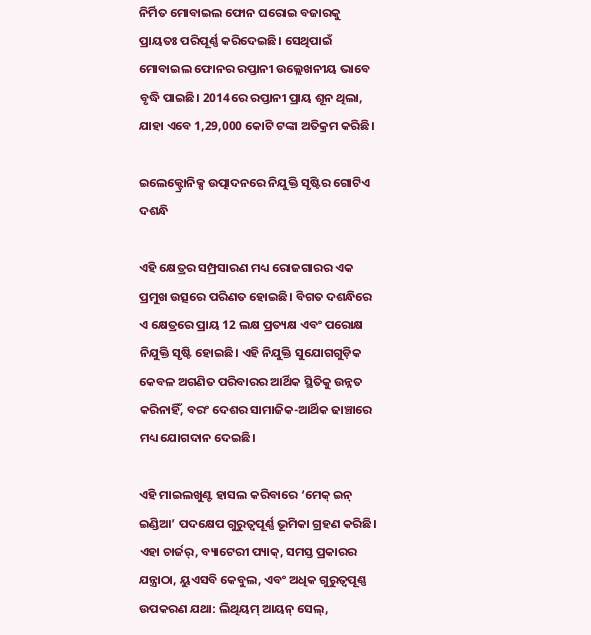ନିର୍ମିତ ମୋବାଇଲ ଫୋନ ଘରୋଇ ବଜାରକୁ ପ୍ରାୟତଃ ପରିପୂର୍ଣ୍ଣ କରିଦେଇଛି। ସେଥିପାଇଁ ମୋବାଇଲ ଫୋନର ରପ୍ତାନୀ ଉଲ୍ଲେଖନୀୟ ଭାବେ ବୃଦ୍ଧି ପାଇଛି। 2014ରେ ରପ୍ତାନୀ ପ୍ରାୟ ଶୂନ ଥିଲା, ଯାହା ଏବେ 1,29,000 କୋଟି ଟଙ୍କା ଅତିକ୍ରମ କରିଛି।

ଇଲେକ୍ଟ୍ରୋନିକ୍ସ ଉତ୍ପାଦନରେ ନିଯୁକ୍ତି ସୃଷ୍ଟିର ଗୋଟିଏ ଦଶନ୍ଧି

ଏହି କ୍ଷେତ୍ରର ସମ୍ପ୍ରସାରଣ ମଧ୍ୟ ରୋଜଗାରର ଏକ ପ୍ରମୁଖ ଉତ୍ସରେ ପରିଣତ ହୋଇଛି। ବିଗତ ଦଶନ୍ଧିରେ ଏ କ୍ଷେତ୍ରରେ ପ୍ରାୟ 12 ଲକ୍ଷ ପ୍ରତ୍ୟକ୍ଷ ଏବଂ ପରୋକ୍ଷ ନିଯୁକ୍ତି ସୃଷ୍ଟି ହୋଇଛି। ଏହି ନିଯୁକ୍ତି ସୁଯୋଗଗୁଡ଼ିକ କେବଳ ଅଗଣିତ ପରିବାରର ଆର୍ଥିକ ସ୍ଥିତିକୁ ଉନ୍ନତ କରିନାହିଁ, ବରଂ ଦେଶର ସାମାଜିକ-ଆର୍ଥିକ ଢାଞ୍ଚାରେ ମଧ୍ୟ ଯୋଗଦାନ ଦେଇଛି।

ଏହି ମାଇଲଖୁଣ୍ଟ ହାସଲ କରିବାରେ ‘ମେକ୍ ଇନ୍ ଇଣ୍ଡିଆ’ ପଦକ୍ଷେପ ଗୁରୁତ୍ୱପୂର୍ଣ୍ଣ ଭୂମିକା ଗ୍ରହଣ କରିଛି। ଏହା ଚାର୍ଜର୍, ବ୍ୟାଟେରୀ ପ୍ୟାକ୍, ସମସ୍ତ ପ୍ରକାରର ଯନ୍ତ୍ରାଠା, ୟୁଏସବି କେବୁଲ, ଏବଂ ଅଧିକ ଗୁରୁତ୍ୱପୂଣ୍ଣ ଉପକରଣ ଯଥା: ଲିଥିୟମ୍ ଆୟନ୍ ସେଲ୍,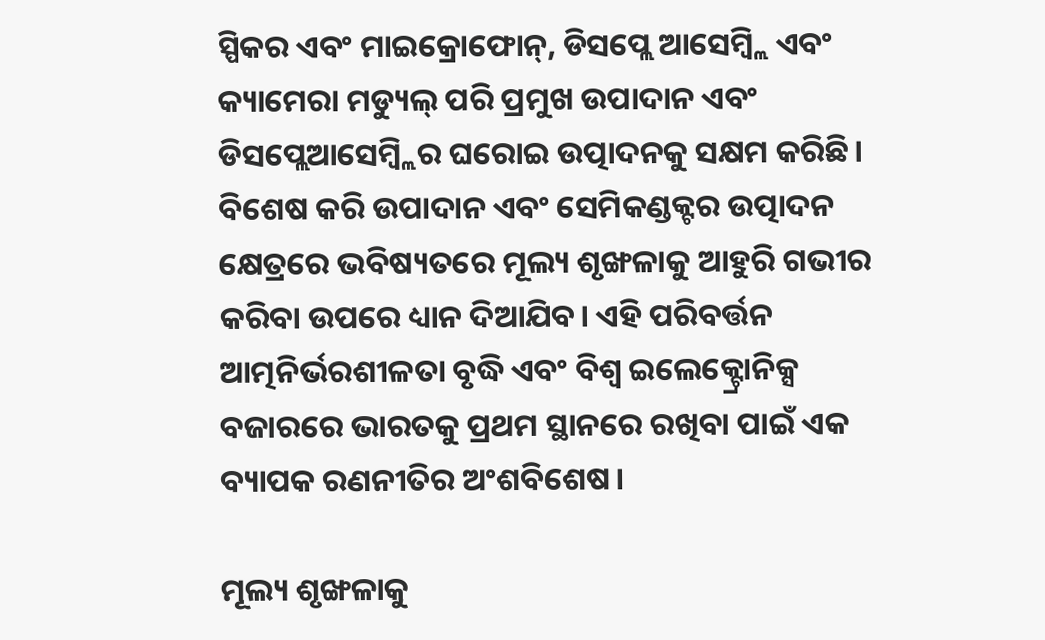ସ୍ପିକର ଏବଂ ମାଇକ୍ରୋଫୋନ୍, ଡିସପ୍ଲେ ଆସେମ୍ବ୍ଲି ଏବଂ କ୍ୟାମେରା ମଡ୍ୟୁଲ୍ ପରି ପ୍ରମୁଖ ଉପାଦାନ ଏବଂ ଡିସପ୍ଲେଆସେମ୍ବ୍ଲିର ଘରୋଇ ଉତ୍ପାଦନକୁ ସକ୍ଷମ କରିଛି। ବିଶେଷ କରି ଉପାଦାନ ଏବଂ ସେମିକଣ୍ଡକ୍ଟର ଉତ୍ପାଦନ କ୍ଷେତ୍ରରେ ଭବିଷ୍ୟତରେ ମୂଲ୍ୟ ଶୃଙ୍ଖଳାକୁ ଆହୁରି ଗଭୀର କରିବା ଉପରେ ଧ୍ୟାନ ଦିଆଯିବ। ଏହି ପରିବର୍ତ୍ତନ ଆତ୍ମନିର୍ଭରଶୀଳତା ବୃଦ୍ଧି ଏବଂ ବିଶ୍ୱ ଇଲେକ୍ଟ୍ରୋନିକ୍ସ ବଜାରରେ ଭାରତକୁ ପ୍ରଥମ ସ୍ଥାନରେ ରଖିବା ପାଇଁ ଏକ ବ୍ୟାପକ ରଣନୀତିର ଅଂଶବିଶେଷ।

ମୂଲ୍ୟ ଶୃଙ୍ଖଳାକୁ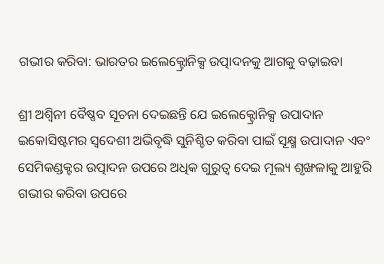ଗଭୀର କରିବା: ଭାରତର ଇଲେକ୍ଟ୍ରୋନିକ୍ସ ଉତ୍ପାଦନକୁ ଆଗକୁ ବଢ଼ାଇବା

ଶ୍ରୀ ଅଶ୍ୱିନୀ ବୈଷ୍ଣବ ସୂଚନା ଦେଇଛନ୍ତି ଯେ ଇଲେକ୍ଟ୍ରୋନିକ୍ସ ଉପାଦାନ ଇକୋସିଷ୍ଟମର ସ୍ୱଦେଶୀ ଅଭିବୃଦ୍ଧି ସୁନିଶ୍ଚିତ କରିବା ପାଇଁ ସୂକ୍ଷ୍ମ ଉପାଦାନ ଏବଂ ସେମିକଣ୍ଡକ୍ଟର ଉତ୍ପାଦନ ଉପରେ ଅଧିକ ଗୁରୁତ୍ୱ ଦେଇ ମୂଲ୍ୟ ଶୃଙ୍ଖଳାକୁ ଆହୁରି ଗଭୀର କରିବା ଉପରେ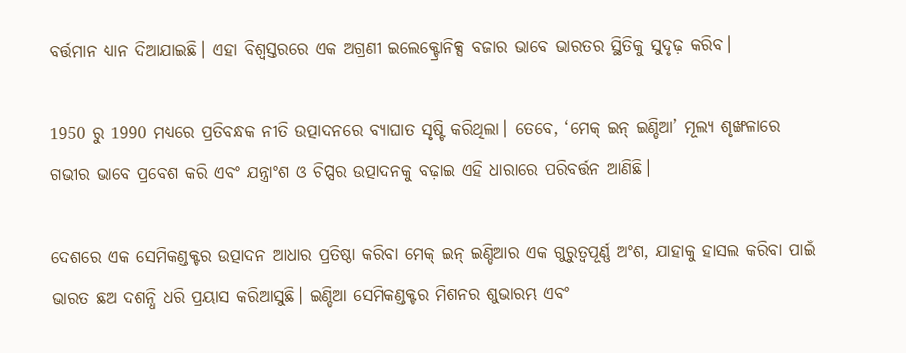ବର୍ତ୍ତମାନ ଧ୍ୟାନ ଦିଆଯାଇଛି। ଏହା ବିଶ୍ୱସ୍ତରରେ ଏକ ଅଗ୍ରଣୀ ଇଲେକ୍ଟ୍ରୋନିକ୍ସ ବଜାର ଭାବେ ଭାରତର ସ୍ଥିତିକୁ ସୁଦୃଢ଼ କରିବ।

1950 ରୁ 1990 ମଧ୍ୟରେ ପ୍ରତିବନ୍ଧକ ନୀତି ଉତ୍ପାଦନରେ ବ୍ୟାଘାତ ସୃଷ୍ଟି କରିଥିଲା। ତେବେ, ‘ମେକ୍ ଇନ୍ ଇଣ୍ଡିଆ’ ମୂଲ୍ୟ ଶୃଙ୍ଖଳାରେ ଗଭୀର ଭାବେ ପ୍ରବେଶ କରି ଏବଂ ଯନ୍ତ୍ରାଂଶ ଓ ଚିପ୍ସର ଉତ୍ପାଦନକୁ ବଢ଼ାଇ ଏହି ଧାରାରେ ପରିବର୍ତ୍ତନ ଆଣିଛି।

ଦେଶରେ ଏକ ସେମିକଣ୍ଡକ୍ଟର ଉତ୍ପାଦନ ଆଧାର ପ୍ରତିଷ୍ଠା କରିବା ମେକ୍ ଇନ୍ ଇଣ୍ଡିଆର ଏକ ଗୁରୁତ୍ୱପୂର୍ଣ୍ଣ ଅଂଶ, ଯାହାକୁ ହାସଲ କରିବା ପାଇଁ ଭାରତ ଛଅ ଦଶନ୍ଧି ଧରି ପ୍ରୟାସ କରିଆସୁଛି। ଇଣ୍ଡିଆ ସେମିକଣ୍ଡକ୍ଟର ମିଶନର ଶୁଭାରମ୍ଭ ଏବଂ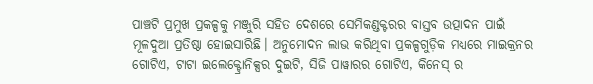ପାଞ୍ଚଟି ପ୍ରମୁଖ ପ୍ରକଳ୍ପକୁ ମଞ୍ଜୁରି ସହିତ ଦେଶରେ ସେମିକଣ୍ଡକ୍ଟରର ବାସ୍ତବ ଉତ୍ପାଦନ ପାଇଁ ମୂଳଦୁଆ ପ୍ରତିଷ୍ଠା ହୋଇସାରିଛି। ଅନୁମୋଦନ ଲାଭ କରିଥିବା ପ୍ରକଳ୍ପଗୁଡ଼ିକ ମଧ୍ୟରେ ମାଇକ୍ରନର ଗୋଟିଏ, ଟାଟା ଇଲେକ୍ଟ୍ରୋନିକ୍ସର ଦୁଇଟି, ସିଜି ପାୱାରର ଗୋଟିଏ, କିନେସ୍‌ ର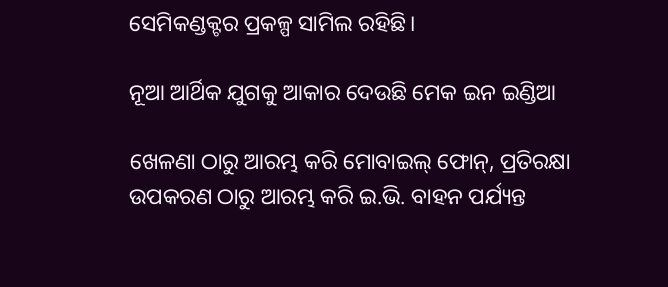ସେମିକଣ୍ଡକ୍ଟର ପ୍ରକଳ୍ପ ସାମିଲ ରହିଛି।

ନୂଆ ଆର୍ଥିକ ଯୁଗକୁ ଆକାର ଦେଉଛି ମେକ ଇନ ଇଣ୍ଡିଆ

ଖେଳଣା ଠାରୁ ଆରମ୍ଭ କରି ମୋବାଇଲ୍ ଫୋନ୍, ପ୍ରତିରକ୍ଷା ଉପକରଣ ଠାରୁ ଆରମ୍ଭ କରି ଇ.ଭି. ବାହନ ପର୍ଯ୍ୟନ୍ତ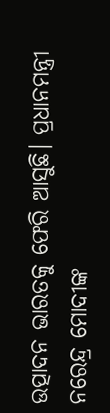ଉତ୍ପାଦନ ଭାରତକୁ ଫେରି ଆସୁଛି। ପ୍ରଧାନମନ୍ତ୍ରୀ ନରେନ୍ଦ୍ର ମୋଦୀଙ୍କ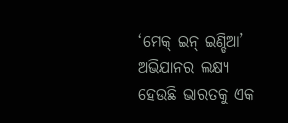‘ମେକ୍ ଇନ୍ ଇଣ୍ଡିଆ’ ଅଭିଯାନର ଲକ୍ଷ୍ୟ ହେଉଛି ଭାରତକୁ ଏକ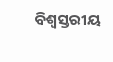ବିଶ୍ୱସ୍ତରୀୟ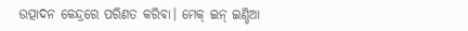ଉତ୍ପାଦନ କେନ୍ଦ୍ରରେ ପରିଣତ କରିବା। ମେକ୍ ଇନ୍ ଇଣ୍ଡିଆ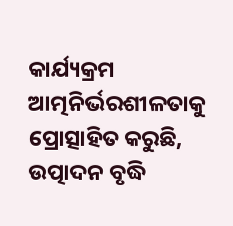କାର୍ଯ୍ୟକ୍ରମ ଆତ୍ମନିର୍ଭରଶୀଳତାକୁ ପ୍ରୋତ୍ସାହିତ କରୁଛି, ଉତ୍ପାଦନ ବୃଦ୍ଧି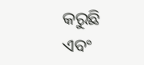କରୁଛି ଏବଂ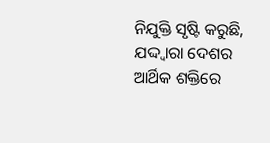ନିଯୁକ୍ତି ସୃଷ୍ଟି କରୁଛି, ଯଦ୍ଦ୍ୱାରା ଦେଶର ଆର୍ଥିକ ଶକ୍ତିରେ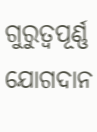ଗୁରୁତ୍ୱପୂର୍ଣ୍ଣ ଯୋଗଦାନ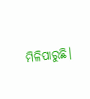ମିଳିପାରୁଛି।